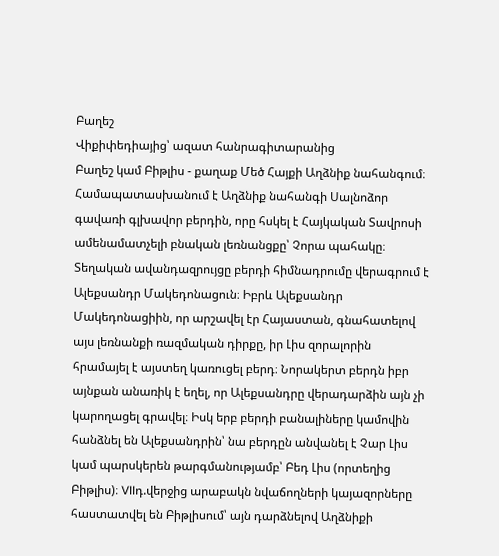Բաղեշ
Վիքիփեդիայից՝ ազատ հանրագիտարանից
Բաղեշ կամ Բիթլիս - քաղաք Մեծ Հայքի Աղձնիք նահանգում։ Համապատասխանում է Աղձնիք նահանգի Սալնոձոր գավառի գլխավոր բերդին, որը հսկել է Հայկական Տավրոսի ամենամատչելի բնական լեռնանցքը՝ Չորա պահակը։ Տեղական ավանդազրույցը բերդի հիմնադրումը վերագրում է Ալեքսանդր Մակեդոնացուն։ Իբրև Ալեքսանդր Մակեդոնացիին, որ արշավել էր Հայաստան, գնահատելով այս լեռնանքի ռազմական դիրքը, իր Լիս զորալորին հրամայել է այստեղ կառուցել բերդ։ Նորակերտ բերդն իբր այնքան անառիկ է եղել, որ Ալեքսանդրը վերադարձին այն չի կարողացել գրավել։ Իսկ երբ բերդի բանալիները կամովին հանձնել են Ալեքսանդրին՝ նա բերդըն անվանել է Չար Լիս կամ պարսկերեն թարգմանությամբ՝ Բեդ Լիս (որտեղից Բիթլիս)։ VIIդ.վերջից արաբակն նվաճողների կայազորները հաստատվել են Բիթլիսում՝ այն դարձնելով Աղձնիքի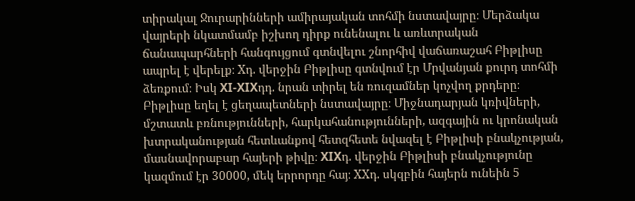տիրակալ Ջուրարինների ամիրայական տոհմի նստավայրը։ Մերձակա վայրերի նկատմամբ իշխող դիրք ունենալու և առևտրական ճանապարհների հանգույցում գտնվելու շնորհիվ վաճառաշահ Բիթլիսը ապրել է վերելք։ Xդ. վերջին Բիթլիսը գտնվում էր Մրվանյան քուրդ տոհմի ձեռքում։ Իսկ XI-XIXդդ. նրան տիրել են ռուզամներ կոչվող քրդերը։ Բիթլիսը եղել է ցեղապետների նստավայրը։ Միջնադարյան կռիվների, մշտատև բռնությունների, հարկահանությունների, ազգային ու կրոնական խտրականության հետևանքով հետզհետե նվազել է Բիթլիսի բնակչության, մասնավորաբար հայերի թիվը։ XIXդ. վերջին Բիթլիսի բնակչությունը կազմում էր 30000, մեկ երրորդը հայ։ XXդ. սկզբին հայերն ունեին 5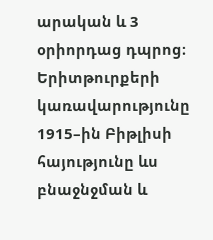արական և 3 օրիորդաց դպրոց։ Երիտթուրքերի կառավարությունը 1915–ին Բիթլիսի հայությունը ևս բնաջնջման և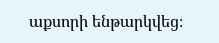աքսորի ենթարկվեց։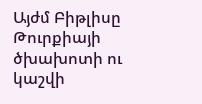Այժմ Բիթլիսը Թուրքիայի ծխախոտի ու կաշվի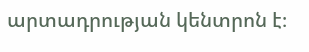արտադրության կենտրոն է։